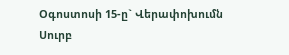Օգոստոսի 15-ը` Վերափոխումն Սուրբ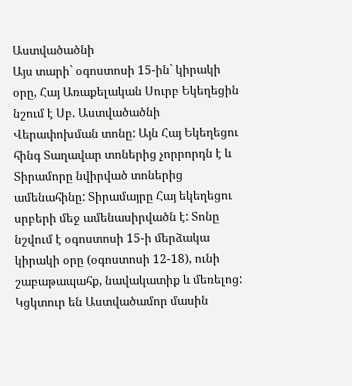Աստվածածնի
Այս տարի` օգոստոսի 15-ին` կիրակի օրը, Հայ Առաքելական Սուրբ Եկեղեցին նշում է Սբ. Աստվածածնի Վերափոխման տոնը: Այն Հայ Եկեղեցու հինգ Տաղավար տոներից չորրորդն է և Տիրամորը նվիրված տոներից ամենահինը: Տիրամայրը Հայ եկեղեցու սրբերի մեջ ամենասիրվածն է: Տոնը նշվում է օգոստոսի 15-ի մերձակա կիրակի օրը (օգոստոսի 12-18), ունի շաբաթապահք, նավակատիք և մեռելոց:
Կցկտուր են Աստվածամոր մասին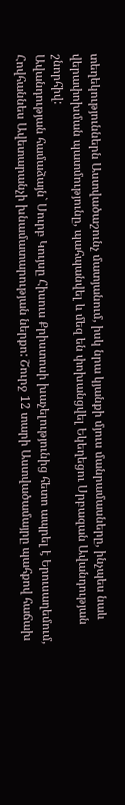տեղեկություններն Աստվածաշունչ մատյանում, իսկ նրա կյանքի մյուս մանրամասները, ինչպես նաև վերափոխման պատմությունը, պահպանվել և մեզ են փոխանցվել Եկեղեցու Սրբազան Ավանդության շնորհիվ:
Ավանդության համաձայն` Սուրբ Կույսը Հիսուս Քրիստոսի խաչելությունից հետո ապրել է Երուսաղեմում, Հովհաննես Ավետարանչի խնամատարության ներքո: Շուրջ 12 տարի Աստվածամայրը պահքով հաճախ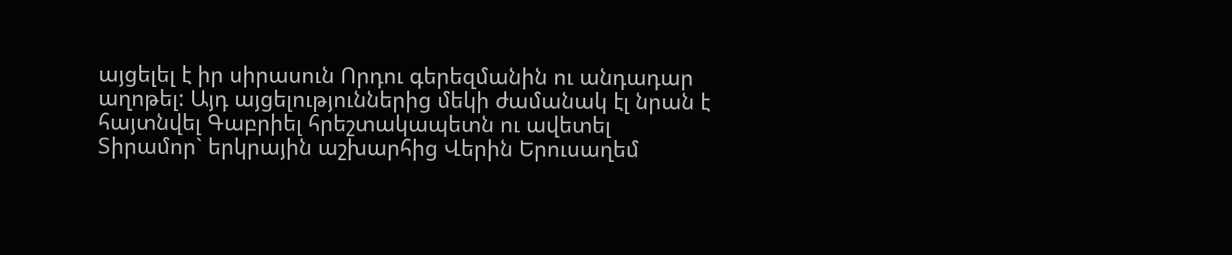այցելել է իր սիրասուն Որդու գերեզմանին ու անդադար աղոթել: Այդ այցելություններից մեկի ժամանակ էլ նրան է հայտնվել Գաբրիել հրեշտակապետն ու ավետել Տիրամոր` երկրային աշխարհից Վերին Երուսաղեմ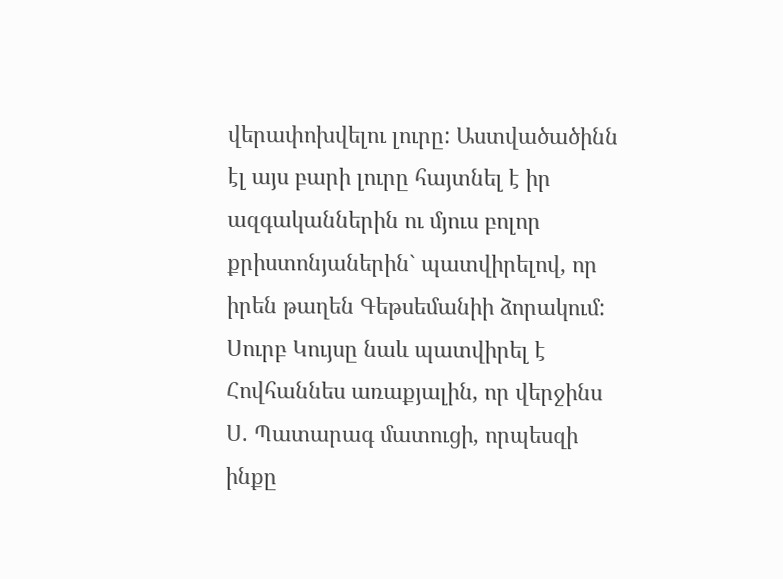վերափոխվելու լուրը: Աստվածածինն էլ այս բարի լուրը հայտնել է իր ազգականներին ու մյուս բոլոր քրիստոնյաներին` պատվիրելով, որ իրեն թաղեն Գեթսեմանիի ձորակում:
Սուրբ Կույսը նաև պատվիրել է Հովհաննես առաքյալին, որ վերջինս Ս. Պատարագ մատուցի, որպեսզի ինքը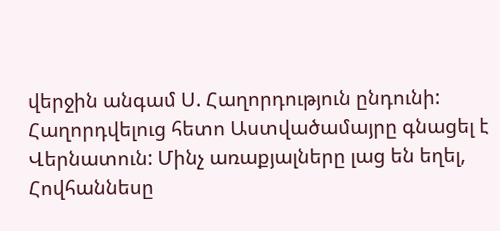վերջին անգամ Ս. Հաղորդություն ընդունի: Հաղորդվելուց հետո Աստվածամայրը գնացել է Վերնատուն: Մինչ առաքյալները լաց են եղել, Հովհաննեսը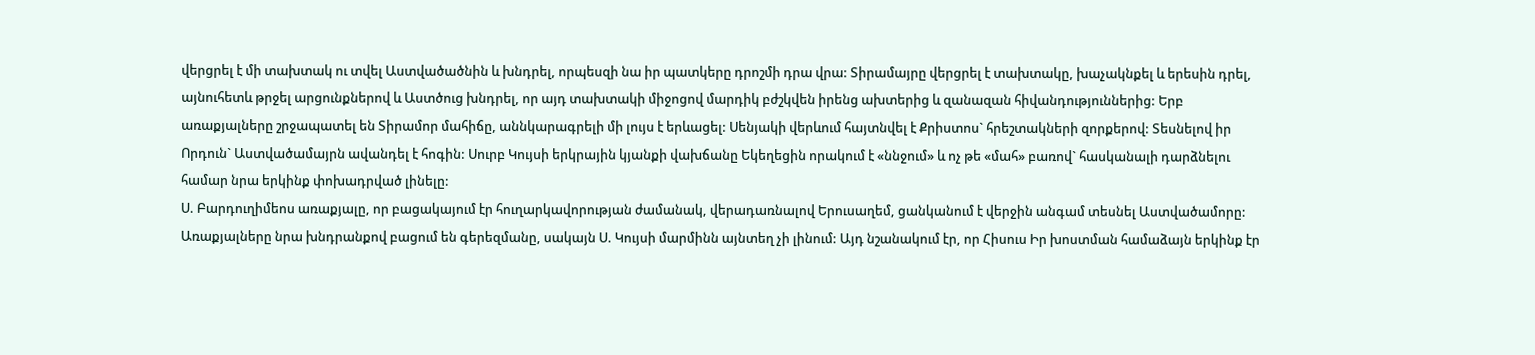վերցրել է մի տախտակ ու տվել Աստվածածնին և խնդրել, որպեսզի նա իր պատկերը դրոշմի դրա վրա: Տիրամայրը վերցրել է տախտակը, խաչակնքել և երեսին դրել, այնուհետև թրջել արցունքներով և Աստծուց խնդրել, որ այդ տախտակի միջոցով մարդիկ բժշկվեն իրենց ախտերից և զանազան հիվանդություններից: Երբ առաքյալները շրջապատել են Տիրամոր մահիճը, աննկարագրելի մի լույս է երևացել: Սենյակի վերևում հայտնվել է Քրիստոս` հրեշտակների զորքերով: Տեսնելով իր Որդուն` Աստվածամայրն ավանդել է հոգին: Սուրբ Կույսի երկրային կյանքի վախճանը Եկեղեցին որակում է «ննջում» և ոչ թե «մահ» բառով` հասկանալի դարձնելու համար նրա երկինք փոխադրված լինելը:
Ս. Բարդուղիմեոս առաքյալը, որ բացակայում էր հուղարկավորության ժամանակ, վերադառնալով Երուսաղեմ, ցանկանում է վերջին անգամ տեսնել Աստվածամորը: Առաքյալները նրա խնդրանքով բացում են գերեզմանը, սակայն Ս. Կույսի մարմինն այնտեղ չի լինում: Այդ նշանակում էր, որ Հիսուս Իր խոստման համաձայն երկինք էր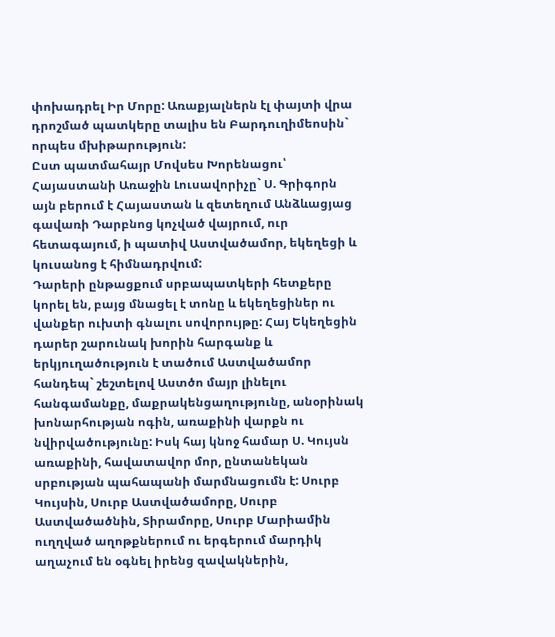փոխադրել Իր Մորը: Առաքյալներն էլ փայտի վրա դրոշմած պատկերը տալիս են Բարդուղիմեոսին` որպես մխիթարություն:
Ըստ պատմահայր Մովսես Խորենացու՝ Հայաստանի Առաջին Լուսավորիչը` Ս. Գրիգորն այն բերում է Հայաստան և զետեղում Անձևացյաց գավառի Դարբնոց կոչված վայրում, ուր հետագայում, ի պատիվ Աստվածամոր, եկեղեցի և կուսանոց է հիմնադրվում:
Դարերի ընթացքում սրբապատկերի հետքերը կորել են, բայց մնացել է տոնը և եկեղեցիներ ու վանքեր ուխտի գնալու սովորույթը: Հայ Եկեղեցին դարեր շարունակ խորին հարգանք և երկյուղածություն է տածում Աստվածամոր հանդեպ` շեշտելով Աստծո մայր լինելու հանգամանքը, մաքրակենցաղությունը, անօրինակ խոնարհության ոգին, առաքինի վարքն ու նվիրվածությունը: Իսկ հայ կնոջ համար Ս. Կույսն առաքինի, հավատավոր մոր, ընտանեկան սրբության պահապանի մարմնացումն է: Սուրբ Կույսին, Սուրբ Աստվածամորը, Սուրբ Աստվածածնին, Տիրամորը, Սուրբ Մարիամին ուղղված աղոթքներում ու երգերում մարդիկ աղաչում են օգնել իրենց զավակներին,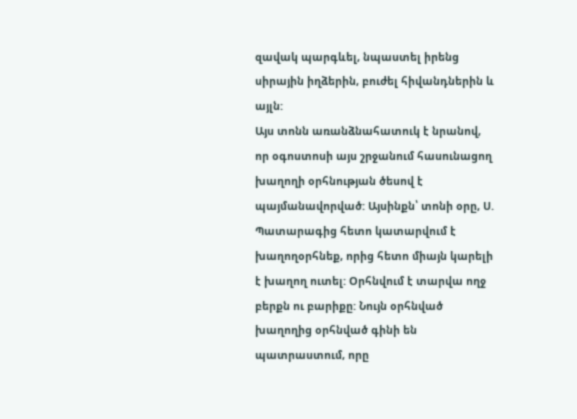զավակ պարգևել, նպաստել իրենց սիրային իղձերին, բուժել հիվանդներին և այլն:
Այս տոնն առանձնահատուկ է նրանով, որ օգոստոսի այս շրջանում հասունացող խաղողի օրհնության ծեսով է պայմանավորված: Այսինքն՝ տոնի օրը, Ս. Պատարագից հետո կատարվում է խաղողօրհնեք, որից հետո միայն կարելի է խաղող ուտել: Օրհնվում է տարվա ողջ բերքն ու բարիքը: Նույն օրհնված խաղողից օրհնված գինի են պատրաստում, որը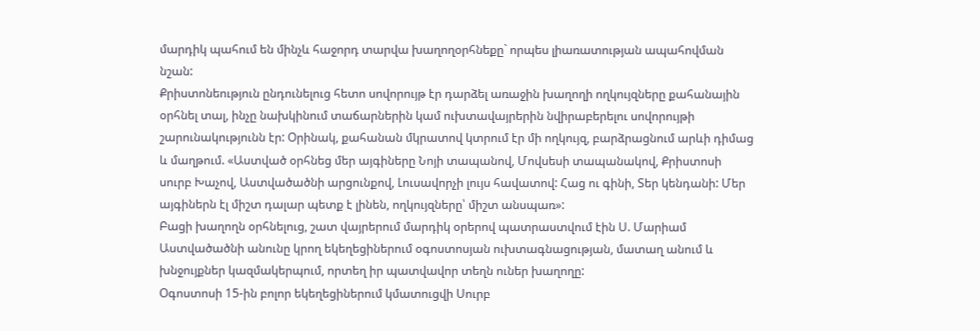մարդիկ պահում են մինչև հաջորդ տարվա խաղողօրհնեքը` որպես լիառատության ապահովման նշան:
Քրիստոնեություն ընդունելուց հետո սովորույթ էր դարձել առաջին խաղողի ողկույզները քահանային օրհնել տալ, ինչը նախկինում տաճարներին կամ ուխտավայրերին նվիրաբերելու սովորույթի շարունակությունն էր: Օրինակ, քահանան մկրատով կտրում էր մի ողկույզ, բարձրացնում արևի դիմաց և մաղթում. «Աստված օրհնեց մեր այգիները Նոյի տապանով, Մովսեսի տապանակով, Քրիստոսի սուրբ Խաչով, Աստվածածնի արցունքով, Լուսավորչի լույս հավատով: Հաց ու գինի, Տեր կենդանի: Մեր այգիներն էլ միշտ դալար պետք է լինեն, ողկույզները՝ միշտ անսպառ»:
Բացի խաղողն օրհնելուց, շատ վայրերում մարդիկ օրերով պատրաստվում էին Ս. Մարիամ Աստվածածնի անունը կրող եկեղեցիներում օգոստոսյան ուխտագնացության, մատաղ անում և խնջույքներ կազմակերպում, որտեղ իր պատվավոր տեղն ուներ խաղողը:
Օգոստոսի 15-ին բոլոր եկեղեցիներում կմատուցվի Սուրբ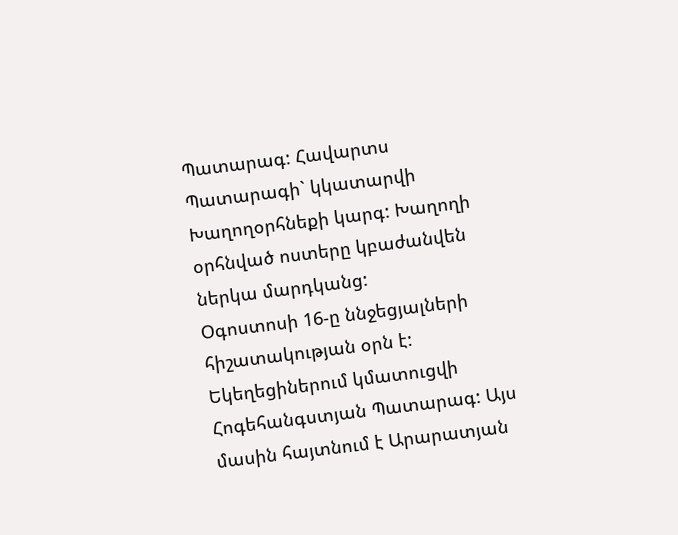Պատարագ: Հավարտս Պատարագի` կկատարվի Խաղողօրհնեքի կարգ: Խաղողի օրհնված ոստերը կբաժանվեն ներկա մարդկանց:
Օգոստոսի 16-ը ննջեցյալների հիշատակության օրն է: Եկեղեցիներում կմատուցվի Հոգեհանգստյան Պատարագ: Այս մասին հայտնում է Արարատյան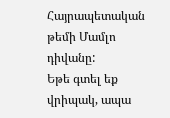Հայրապետական թեմի Մամլո դիվանը:
Եթե գտել եք վրիպակ, ապա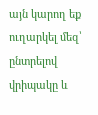այն կարող եք ուղարկել մեզ՝ ընտրելով վրիպակը և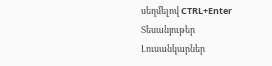սեղմելով CTRL+Enter
Տեսանյութեր
Լուսանկարներ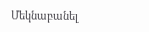Մեկնաբանել